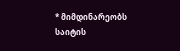* მიმდინარეობს საიტის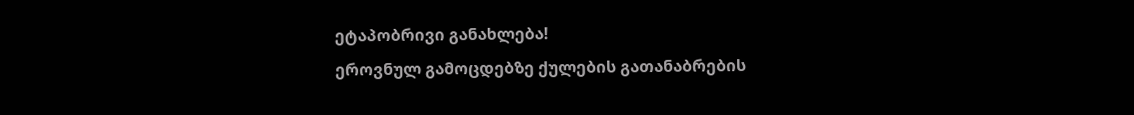ეტაპობრივი განახლება!
ეროვნულ გამოცდებზე ქულების გათანაბრების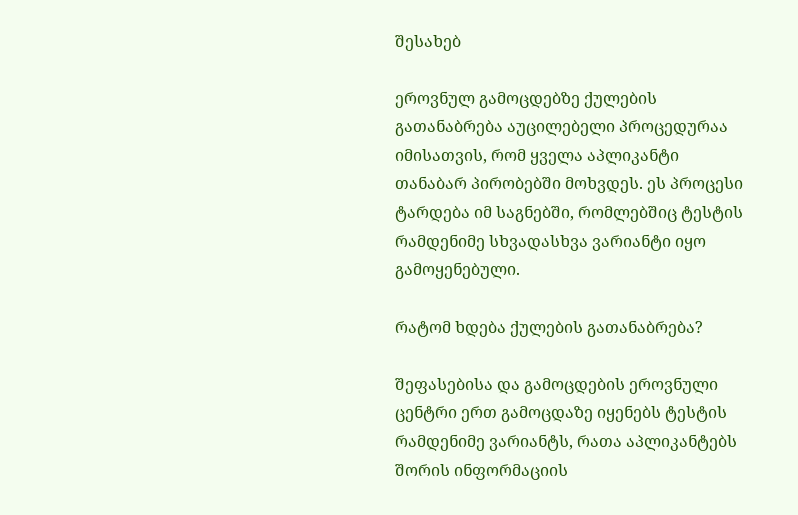შესახებ

ეროვნულ გამოცდებზე ქულების გათანაბრება აუცილებელი პროცედურაა იმისათვის, რომ ყველა აპლიკანტი თანაბარ პირობებში მოხვდეს. ეს პროცესი ტარდება იმ საგნებში, რომლებშიც ტესტის რამდენიმე სხვადასხვა ვარიანტი იყო გამოყენებული.

რატომ ხდება ქულების გათანაბრება?

შეფასებისა და გამოცდების ეროვნული ცენტრი ერთ გამოცდაზე იყენებს ტესტის რამდენიმე ვარიანტს, რათა აპლიკანტებს შორის ინფორმაციის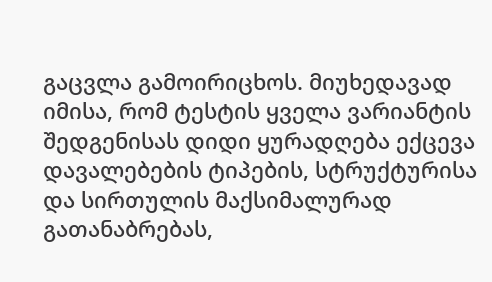გაცვლა გამოირიცხოს. მიუხედავად იმისა, რომ ტესტის ყველა ვარიანტის შედგენისას დიდი ყურადღება ექცევა დავალებების ტიპების, სტრუქტურისა და სირთულის მაქსიმალურად გათანაბრებას,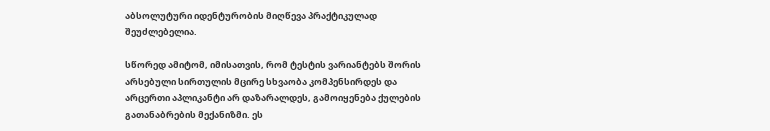აბსოლუტური იდენტურობის მიღწევა პრაქტიკულად შეუძლებელია.

სწორედ ამიტომ, იმისათვის, რომ ტესტის ვარიანტებს შორის არსებული სირთულის მცირე სხვაობა კომპენსირდეს და არცერთი აპლიკანტი არ დაზარალდეს, გამოიყენება ქულების გათანაბრების მექანიზმი. ეს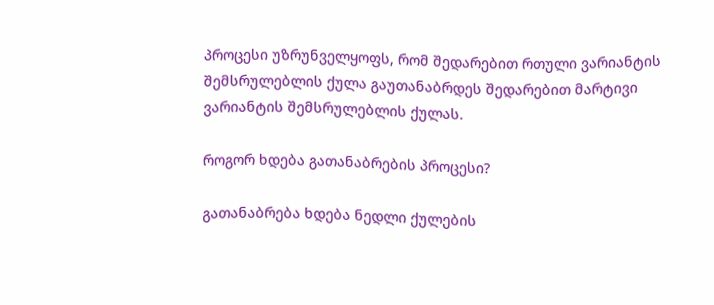პროცესი უზრუნველყოფს, რომ შედარებით რთული ვარიანტის შემსრულებლის ქულა გაუთანაბრდეს შედარებით მარტივი ვარიანტის შემსრულებლის ქულას.

როგორ ხდება გათანაბრების პროცესი?

გათანაბრება ხდება ნედლი ქულების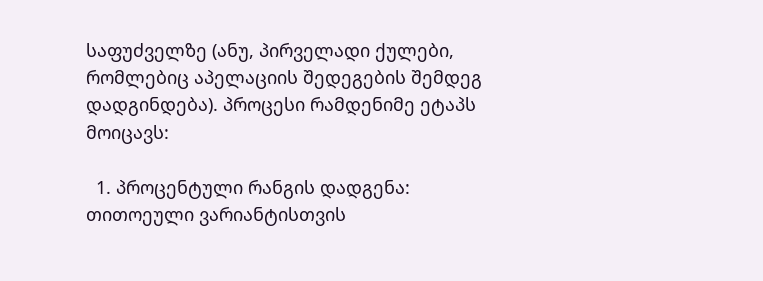საფუძველზე (ანუ, პირველადი ქულები, რომლებიც აპელაციის შედეგების შემდეგ დადგინდება). პროცესი რამდენიმე ეტაპს მოიცავს:

  1. პროცენტული რანგის დადგენა: თითოეული ვარიანტისთვის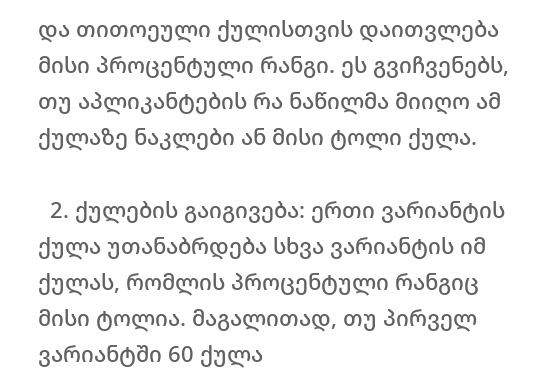და თითოეული ქულისთვის დაითვლება მისი პროცენტული რანგი. ეს გვიჩვენებს, თუ აპლიკანტების რა ნაწილმა მიიღო ამ ქულაზე ნაკლები ან მისი ტოლი ქულა.

  2. ქულების გაიგივება: ერთი ვარიანტის ქულა უთანაბრდება სხვა ვარიანტის იმ ქულას, რომლის პროცენტული რანგიც მისი ტოლია. მაგალითად, თუ პირველ ვარიანტში 60 ქულა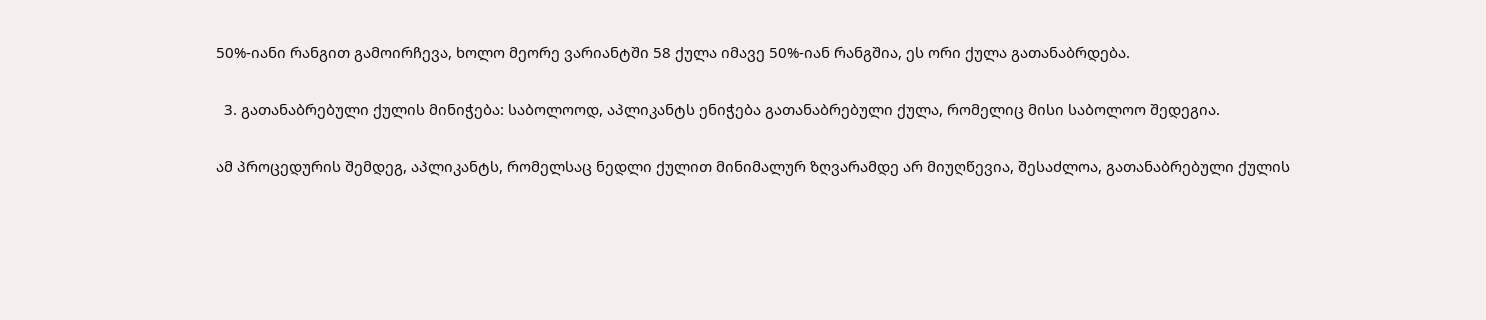50%-იანი რანგით გამოირჩევა, ხოლო მეორე ვარიანტში 58 ქულა იმავე 50%-იან რანგშია, ეს ორი ქულა გათანაბრდება.

  3. გათანაბრებული ქულის მინიჭება: საბოლოოდ, აპლიკანტს ენიჭება გათანაბრებული ქულა, რომელიც მისი საბოლოო შედეგია.

ამ პროცედურის შემდეგ, აპლიკანტს, რომელსაც ნედლი ქულით მინიმალურ ზღვარამდე არ მიუღწევია, შესაძლოა, გათანაბრებული ქულის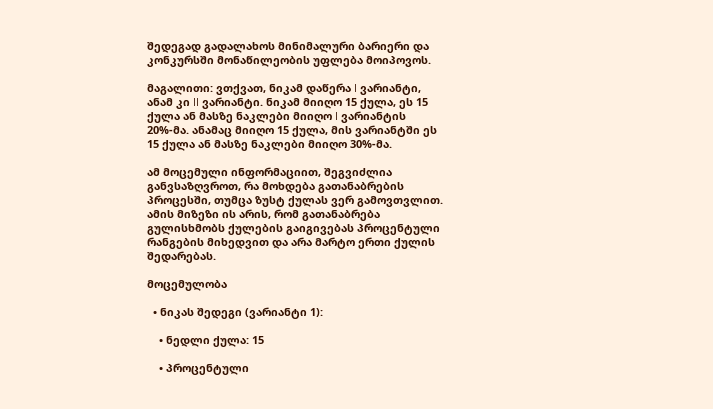შედეგად გადალახოს მინიმალური ბარიერი და კონკურსში მონაწილეობის უფლება მოიპოვოს.

მაგალითი: ვთქვათ, ნიკამ დაწერა I ვარიანტი, ანამ კი II ვარიანტი. ნიკამ მიიღო 15 ქულა, ეს 15 ქულა ან მასზე ნაკლები მიიღო I ვარიანტის 20%-მა. ანამაც მიიღო 15 ქულა, მის ვარიანტში ეს 15 ქულა ან მასზე ნაკლები მიიღო 30%-მა.

ამ მოცემული ინფორმაციით, შეგვიძლია განვსაზღვროთ, რა მოხდება გათანაბრების პროცესში, თუმცა ზუსტ ქულას ვერ გამოვთვლით. ამის მიზეზი ის არის, რომ გათანაბრება გულისხმობს ქულების გაიგივებას პროცენტული რანგების მიხედვით და არა მარტო ერთი ქულის შედარებას.

მოცემულობა

  • ნიკას შედეგი (ვარიანტი 1):

    • ნედლი ქულა: 15

    • პროცენტული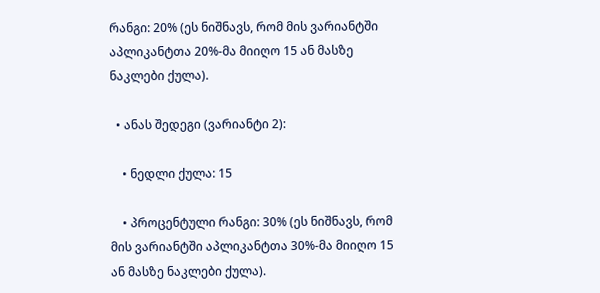რანგი: 20% (ეს ნიშნავს, რომ მის ვარიანტში აპლიკანტთა 20%-მა მიიღო 15 ან მასზე ნაკლები ქულა).

  • ანას შედეგი (ვარიანტი 2):

    • ნედლი ქულა: 15

    • პროცენტული რანგი: 30% (ეს ნიშნავს, რომ მის ვარიანტში აპლიკანტთა 30%-მა მიიღო 15 ან მასზე ნაკლები ქულა).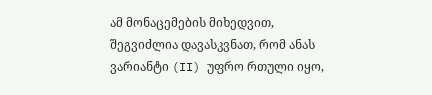ამ მონაცემების მიხედვით, შეგვიძლია დავასკვნათ, რომ ანას ვარიანტი (II) უფრო რთული იყო,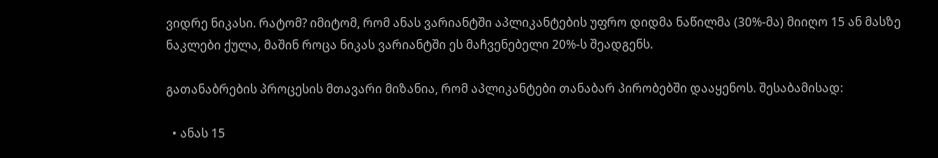ვიდრე ნიკასი. რატომ? იმიტომ, რომ ანას ვარიანტში აპლიკანტების უფრო დიდმა ნაწილმა (30%-მა) მიიღო 15 ან მასზე ნაკლები ქულა, მაშინ როცა ნიკას ვარიანტში ეს მაჩვენებელი 20%-ს შეადგენს.

გათანაბრების პროცესის მთავარი მიზანია, რომ აპლიკანტები თანაბარ პირობებში დააყენოს. შესაბამისად:

  • ანას 15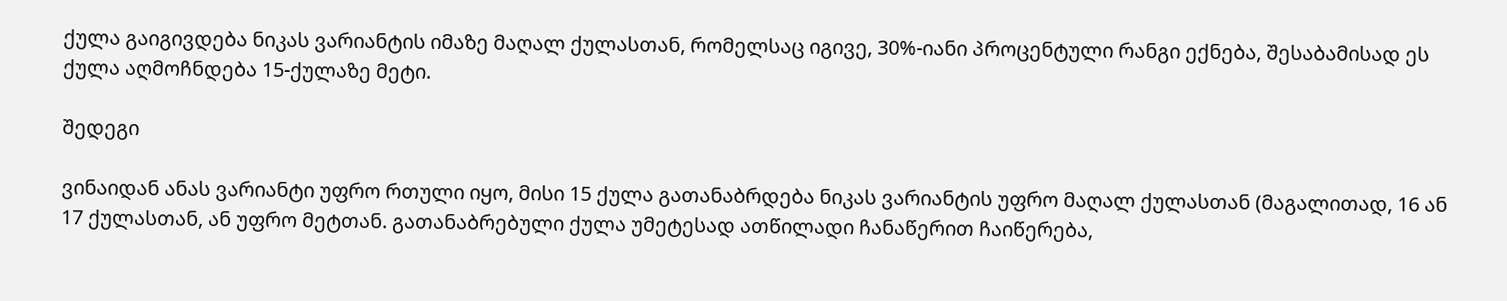ქულა გაიგივდება ნიკას ვარიანტის იმაზე მაღალ ქულასთან, რომელსაც იგივე, 30%-იანი პროცენტული რანგი ექნება, შესაბამისად ეს ქულა აღმოჩნდება 15-ქულაზე მეტი.

შედეგი

ვინაიდან ანას ვარიანტი უფრო რთული იყო, მისი 15 ქულა გათანაბრდება ნიკას ვარიანტის უფრო მაღალ ქულასთან (მაგალითად, 16 ან 17 ქულასთან, ან უფრო მეტთან. გათანაბრებული ქულა უმეტესად ათწილადი ჩანაწერით ჩაიწერება,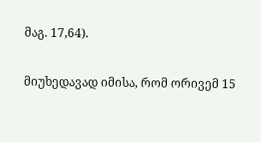მაგ. 17,64).

მიუხედავად იმისა, რომ ორივემ 15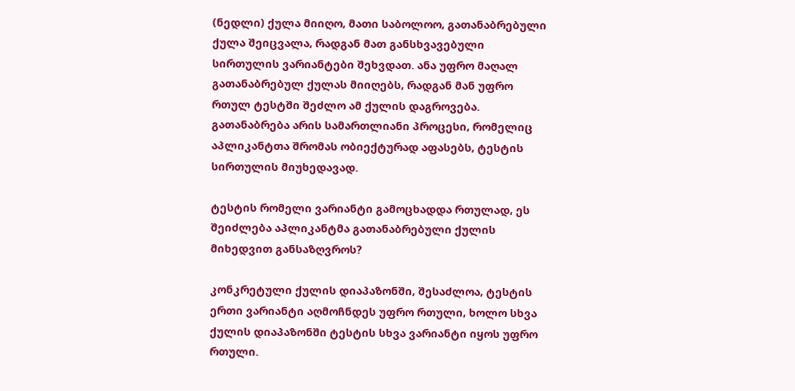(ნედლი) ქულა მიიღო, მათი საბოლოო, გათანაბრებული ქულა შეიცვალა, რადგან მათ განსხვავებული სირთულის ვარიანტები შეხვდათ. ანა უფრო მაღალ გათანაბრებულ ქულას მიიღებს, რადგან მან უფრო რთულ ტესტში შეძლო ამ ქულის დაგროვება. გათანაბრება არის სამართლიანი პროცესი, რომელიც აპლიკანტთა შრომას ობიექტურად აფასებს, ტესტის სირთულის მიუხედავად.

ტესტის რომელი ვარიანტი გამოცხადდა რთულად, ეს შეიძლება აპლიკანტმა გათანაბრებული ქულის მიხედვით განსაზღვროს?

კონკრეტული ქულის დიაპაზონში, შესაძლოა, ტესტის ერთი ვარიანტი აღმოჩნდეს უფრო რთული, ხოლო სხვა ქულის დიაპაზონში ტესტის სხვა ვარიანტი იყოს უფრო რთული.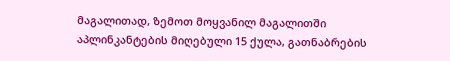მაგალითად, ზემოთ მოყვანილ მაგალითში აპლინკანტების მიღებული 15 ქულა, გათნაბრების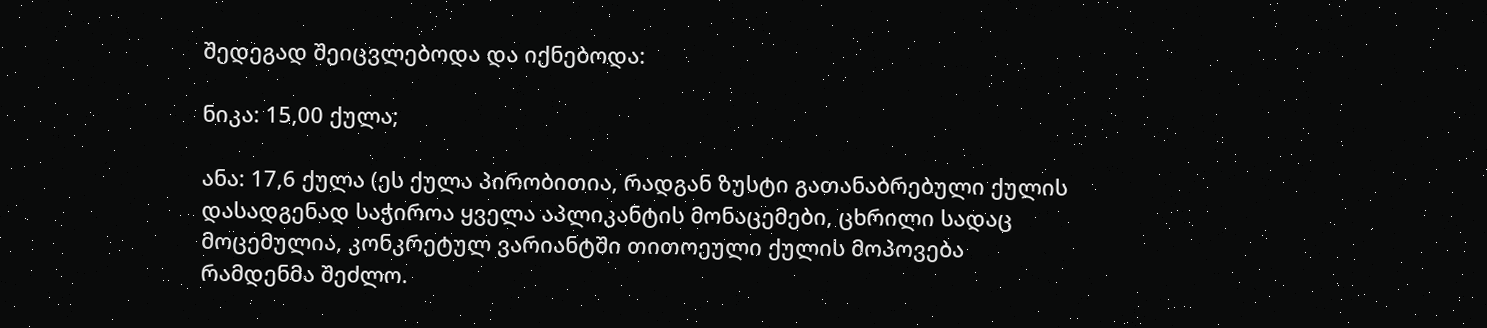შედეგად შეიცვლებოდა და იქნებოდა:

ნიკა: 15,00 ქულა;

ანა: 17,6 ქულა (ეს ქულა პირობითია, რადგან ზუსტი გათანაბრებული ქულის დასადგენად საჭიროა ყველა აპლიკანტის მონაცემები, ცხრილი სადაც მოცემულია, კონკრეტულ ვარიანტში თითოეული ქულის მოპოვება რამდენმა შეძლო.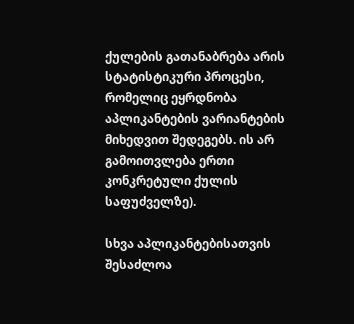ქულების გათანაბრება არის სტატისტიკური პროცესი, რომელიც ეყრდნობა აპლიკანტების ვარიანტების მიხედვით შედეგებს. ის არ გამოითვლება ერთი კონკრეტული ქულის საფუძველზე).

სხვა აპლიკანტებისათვის შესაძლოა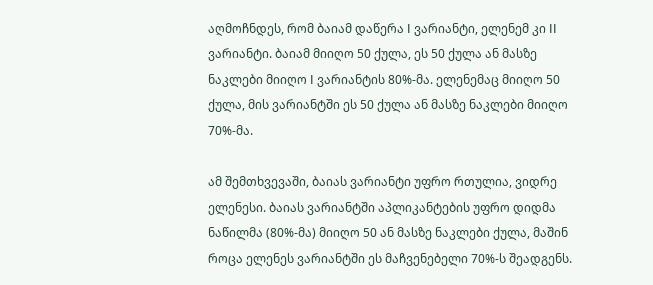აღმოჩნდეს, რომ ბაიამ დაწერა I ვარიანტი, ელენემ კი II ვარიანტი. ბაიამ მიიღო 50 ქულა, ეს 50 ქულა ან მასზე ნაკლები მიიღო I ვარიანტის 80%-მა. ელენემაც მიიღო 50 ქულა, მის ვარიანტში ეს 50 ქულა ან მასზე ნაკლები მიიღო 70%-მა.

ამ შემთხვევაში, ბაიას ვარიანტი უფრო რთულია, ვიდრე ელენესი. ბაიას ვარიანტში აპლიკანტების უფრო დიდმა ნაწილმა (80%-მა) მიიღო 50 ან მასზე ნაკლები ქულა, მაშინ როცა ელენეს ვარიანტში ეს მაჩვენებელი 70%-ს შეადგენს.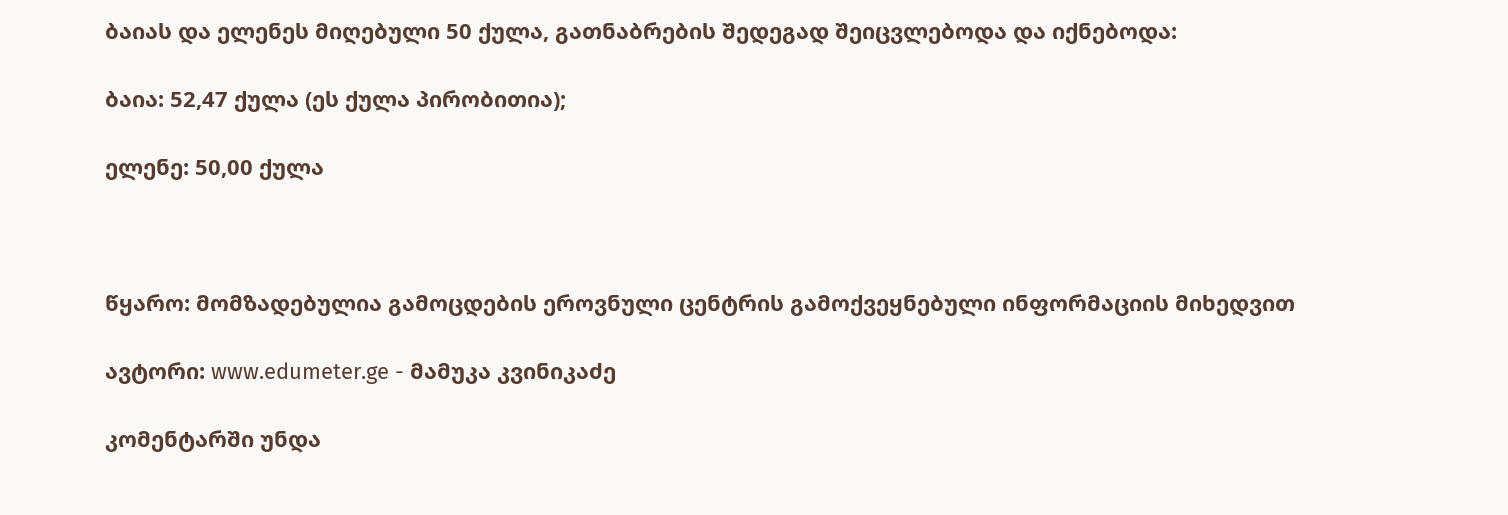ბაიას და ელენეს მიღებული 50 ქულა, გათნაბრების შედეგად შეიცვლებოდა და იქნებოდა:

ბაია: 52,47 ქულა (ეს ქულა პირობითია);

ელენე: 50,00 ქულა



წყარო: მომზადებულია გამოცდების ეროვნული ცენტრის გამოქვეყნებული ინფორმაციის მიხედვით

ავტორი: www.edumeter.ge - მამუკა კვინიკაძე

კომენტარში უნდა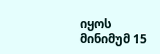იყოს მინიმუმ 15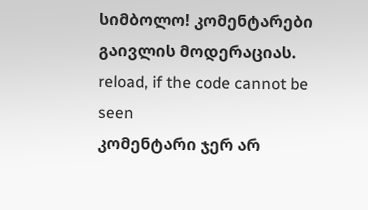სიმბოლო! კომენტარები გაივლის მოდერაციას.
reload, if the code cannot be seen
კომენტარი ჯერ არ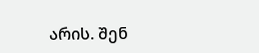არის. შენ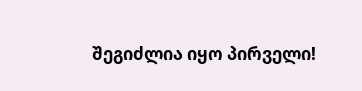შეგიძლია იყო პირველი!